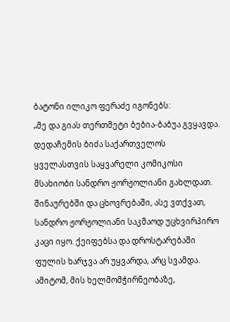ბატონი ილიკო ფერაძე იგონებს:
„მე და გიას თერთმეტი ბებია-ბაბუა გვყავდა. დედაჩემის ბიძა საქართველოს ყველასთვის საყვარელი კომიკოსი მსახიობი სანდრო ჟორჟოლიანი გახლდათ. შინაურებში და ცხოვრებაში, ასე ვთქვათ, სანდრო ჟორჟოლიანი საკმაოდ უცხვირპირო კაცი იყო. ქეიფებსა და დროსტარებაში ფულის ხარჯვა არ უყვარდა, არც სვამდა. ამიტომ, მის ხელმომჭირნეობაზე,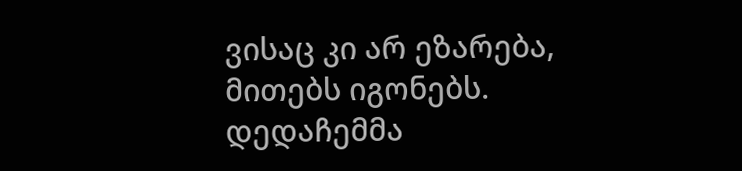ვისაც კი არ ეზარება, მითებს იგონებს.
დედაჩემმა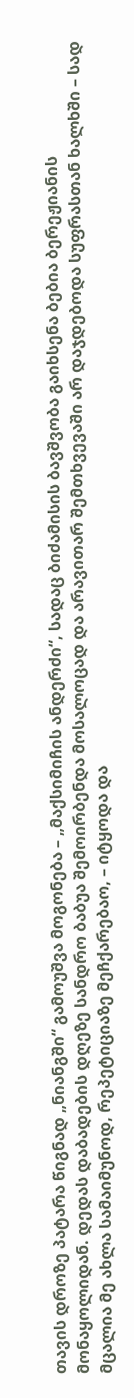თავის დროზე პატარა წიგნად „ნიანგში“ გამოუშვა მოგონება – „მაქსიმიჩის ანდერძი“, სადაც ბიძამისის ბავშვობა გაიხსენა ბებია ბერეჟიანის მონაყოლიდან. დედას დაბადების დღეზე სანდრო ბაბუა შემოირბენდა მოსალოცად და არავითარ შემთხვევაში არ დაჯდებოდა სუფრასთან ხალხში – სად მცალია მე ახლა სამაიმუნოდ, რეპეტიციაზე მეჩქარებაო, – იტყოდა და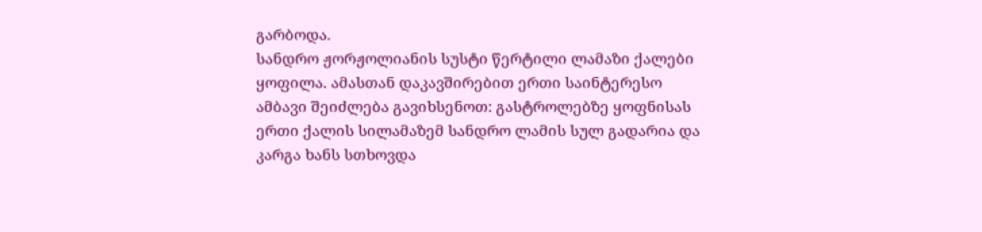გარბოდა.
სანდრო ჟორჟოლიანის სუსტი წერტილი ლამაზი ქალები ყოფილა. ამასთან დაკავშირებით ერთი საინტერესო ამბავი შეიძლება გავიხსენოთ: გასტროლებზე ყოფნისას ერთი ქალის სილამაზემ სანდრო ლამის სულ გადარია და კარგა ხანს სთხოვდა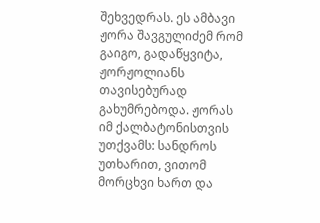შეხვედრას. ეს ამბავი ჟორა შავგულიძემ რომ გაიგო, გადაწყვიტა, ჟორჟოლიანს თავისებურად გახუმრებოდა. ჟორას იმ ქალბატონისთვის უთქვამს: სანდროს უთხარით, ვითომ მორცხვი ხართ და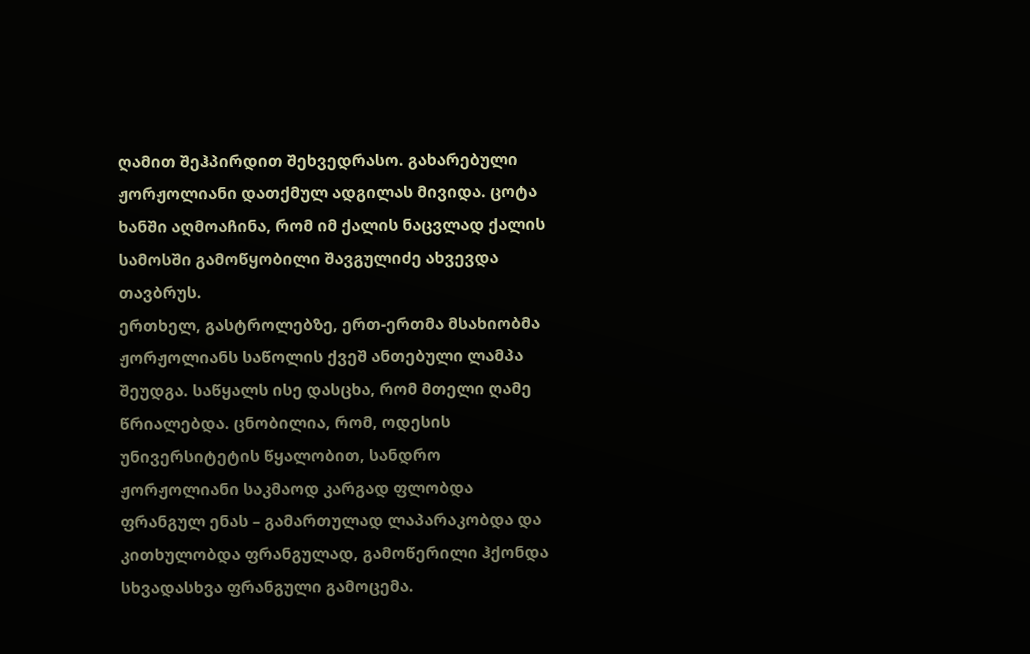ღამით შეჰპირდით შეხვედრასო. გახარებული ჟორჟოლიანი დათქმულ ადგილას მივიდა. ცოტა ხანში აღმოაჩინა, რომ იმ ქალის ნაცვლად ქალის სამოსში გამოწყობილი შავგულიძე ახვევდა თავბრუს.
ერთხელ, გასტროლებზე, ერთ-ერთმა მსახიობმა ჟორჟოლიანს საწოლის ქვეშ ანთებული ლამპა შეუდგა. საწყალს ისე დასცხა, რომ მთელი ღამე წრიალებდა. ცნობილია, რომ, ოდესის უნივერსიტეტის წყალობით, სანდრო ჟორჟოლიანი საკმაოდ კარგად ფლობდა ფრანგულ ენას – გამართულად ლაპარაკობდა და კითხულობდა ფრანგულად, გამოწერილი ჰქონდა სხვადასხვა ფრანგული გამოცემა.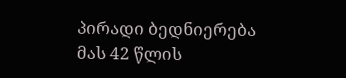პირადი ბედნიერება მას 42 წლის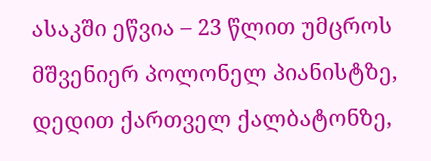ასაკში ეწვია – 23 წლით უმცროს მშვენიერ პოლონელ პიანისტზე, დედით ქართველ ქალბატონზე,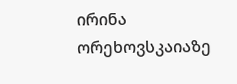ირინა ორეხოვსკაიაზე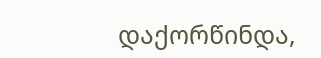დაქორწინდა,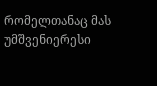რომელთანაც მას უმშვენიერესი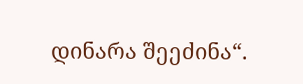დინარა შეეძინა“.